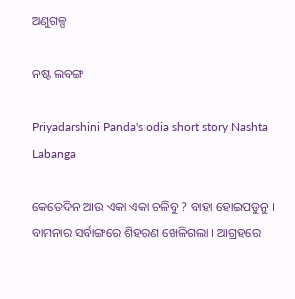ଅଣୁଗଳ୍ପ

ନଷ୍ଟ ଲବଙ୍ଗ

Priyadarshini Panda's odia short story Nashta Labanga

କେତେଦିନ ଆଉ ଏକା ଏକା ଚଳିବୁ ? ବାହା ହୋଇପଡୁନୁ । ବାମନାର ସର୍ବାଙ୍ଗରେ ଶିହରଣ ଖେଳିଗଲା । ଆଗ୍ରହରେ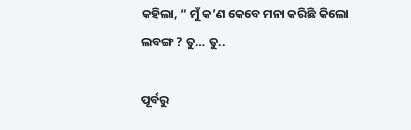କହିଲା, “ ମୁଁ କ’ଣ କେବେ ମନା କରିଛି କିଲୋ ଲବଙ୍ଗ ? ତୁ… ତୁ..

ପୂର୍ବରୁ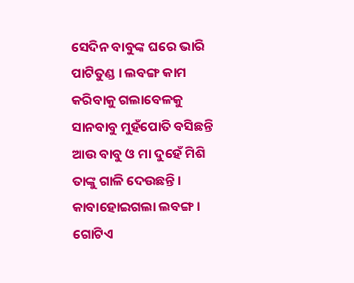ସେଦିନ ବାବୁଙ୍କ ଘରେ ଭାରି ପାଟିତୁଣ୍ଡ । ଲବଙ୍ଗ କାମ କରିବାକୁ ଗଲାବେଳକୁ ସାନବାବୁ ମୁହଁପୋତି ବସିଛନ୍ତି ଆଉ ବାବୁ ଓ ମା ଦୁହେଁ ମିଶି ତାଙ୍କୁ ଗାଳି ଦେଉଛନ୍ତି । କାବାହୋଇଗଲା ଲବଙ୍ଗ । ଗୋଟିଏ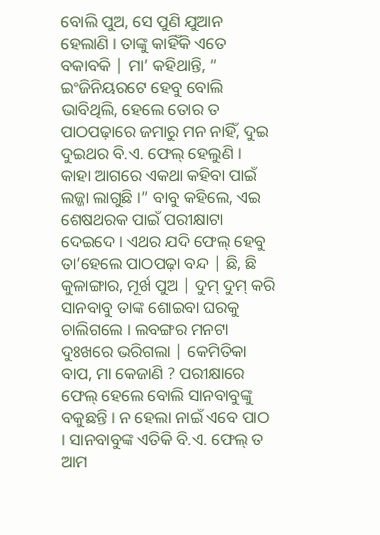ବୋଲି ପୁଅ, ସେ ପୁଣି ଯୁଆନ ହେଲାଣି । ତାଙ୍କୁ କାହିଁକି ଏତେ ବକାବକି | ମା’ କହିଥାନ୍ତି, “ ଇଂଜିନିୟରଟେ ହେବୁ ବୋଲି ଭାବିଥିଲି, ହେଲେ ତୋର ତ ପାଠପଢ଼ାରେ ଜମାରୁ ମନ ନାହିଁ, ଦୁଇ ଦୁଇଥର ବି.ଏ. ଫେଲ୍‌ ହେଲୁଣି । କାହା ଆଗରେ ଏକଥା କହିବା ପାଇଁ ଲଜ୍ଜା ଲାଗୁଛି ।” ବାବୁ କହିଲେ, ଏଇ ଶେଷଥରକ ପାଇଁ ପରୀକ୍ଷାଟା ଦେଇଦେ । ଏଥର ଯଦି ଫେଲ୍‌ ହେବୁ ତା’ହେଲେ ପାଠପଢ଼ା ବନ୍ଦ | ଛି, ଛି କୁଳାଙ୍ଗାର, ମୂର୍ଖ ପୁଅ | ଦୁମ୍‌ ଦୁମ୍‌ କରି ସାନବାବୁ ତାଙ୍କ ଶୋଇବା ଘରକୁ ଚାଲିଗଲେ । ଲବଙ୍ଗର ମନଟା ଦୁଃଖରେ ଭରିଗଲା | କେମିତିକା ବାପ, ମା କେଜାଣି ? ପରୀକ୍ଷାରେ ଫେଲ୍‌ ହେଲେ ବୋଲି ସାନବାବୁଙ୍କୁ ବକୁଛନ୍ତି । ନ ହେଲା ନାଇଁ ଏବେ ପାଠ । ସାନବାବୁଙ୍କ ଏତିକି ବି.ଏ. ଫେଲ୍‌ ତ ଆମ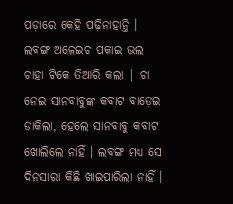ପଡ଼ାରେ କେହି ପଢ଼ିନାହାନ୍ତି । ଲବଙ୍ଗ ଅଳେଇଚ ପକାଇ ଭଲ ଚାହା ଟିକେ ତିଆରି କଲା | ଚା ନେଇ ସାନବାବୁଙ୍କ କବାଟ ବାଡ଼େଇ ଡାକିଲା, ହେଲେ ସାନବାବୁ କବାଟ ଖୋଲିଲେ ନାହିଁ । ଲବଙ୍ଗ ମଧ୍ୟ ସେ ଦିନସାରା କିଛି ଖାଇପାରିଲା ନାହିଁ ।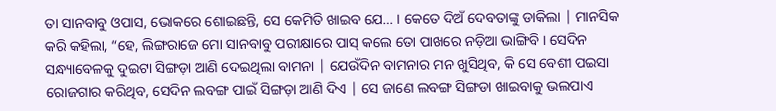ତା ସାନବାବୁ ଓପାସ, ଭୋକରେ ଶୋଇଛନ୍ତି, ସେ କେମିତି ଖାଇବ ଯେ… । କେତେ ଦିଅଁ ଦେବତାଙ୍କୁ ଡାକିଲା | ମାନସିକ କରି କହିଲା, “ହେ, ଲିଙ୍ଗରାଜେ ମୋ ସାନବାବୁ ପରୀକ୍ଷାରେ ପାସ୍‌ କଲେ ତୋ ପାଖରେ ନଡ଼ିଆ ଭାଙ୍ଗିବି । ସେଦିନ ସନ୍ଧ୍ୟାବେଳକୁ ଦୁଇଟା ସିଙ୍ଗଡ଼ା ଆଣି ଦେଇଥିଲା ବାମନା | ଯେଉଁଦିନ ବାମନାର ମନ ଖୁସିଥିବ, କି ସେ ବେଶୀ ପଇସା ରୋଜଗାର କରିଥିବ, ସେଦିନ ଲବଙ୍ଗ ପାଇଁ ସିଙ୍ଗଡ଼ା ଆଣି ଦିଏ | ସେ ଜାଣେ ଲବଙ୍ଗ ସିଙ୍ଗଡା ଖାଇବାକୁ ଭଲପାଏ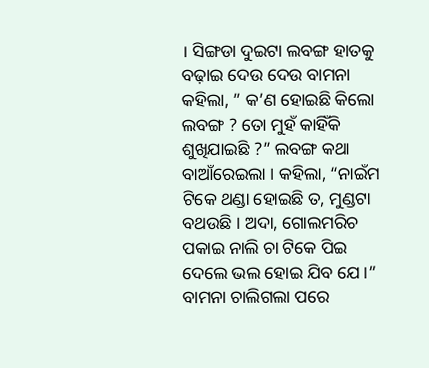। ସିଙ୍ଗଡା ଦୁଇଟା ଲବଙ୍ଗ ହାତକୁ ବଢ଼ାଇ ଦେଉ ଦେଉ ବାମନା କହିଲା, ” କ’ଣ ହୋଇଛି କିଲୋ ଲବଙ୍ଗ ? ତୋ ମୁହଁ କାହିଁକି ଶୁଖିଯାଇଛି ?” ଲବଙ୍ଗ କଥା ବାଆଁରେଇଲା । କହିଲା, “ନାଇଁମ ଟିକେ ଥଣ୍ଡା ହୋଇଛି ତ, ମୁଣ୍ଡଟା ବଥଉଛି । ଅଦା, ଗୋଲମରିଚ ପକାଇ ନାଲି ଚା ଟିକେ ପିଇ ଦେଲେ ଭଲ ହୋଇ ଯିବ ଯେ ।” ବାମନା ଚାଲିଗଲା ପରେ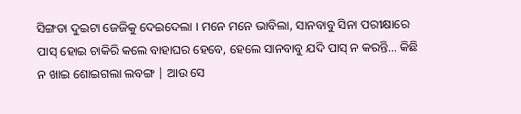ସିଙ୍ଗଡା ଦୁଇଟା ଜେଜିକୁ ଦେଇଦେଲା । ମନେ ମନେ ଭାବିଲା, ସାନବାବୁ ସିନା ପରୀକ୍ଷାରେ ପାସ୍‌ ହୋଇ ଚାକିରି କଲେ ବାହାଘର ହେବେ, ହେଲେ ସାନବାବୁ ଯଦି ପାସ୍‌ ନ କରନ୍ତି… କିଛି ନ ଖାଇ ଶୋଇଗଲା ଲବଙ୍ଗ | ଆଉ ସେ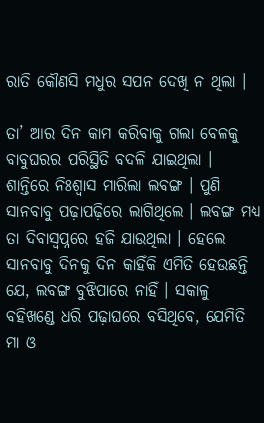ରାତି କୌଣସି ମଧୁର ସପନ ଦେଖି ନ ଥିଲା ।

ତା’ ଆର ଦିନ କାମ କରିବାକୁ ଗଲା ବେଳକୁ ବାବୁଘରର ପରିସ୍ଥିତି ବଦଳି ଯାଇଥିଲା । ଶାନ୍ତିରେ ନିଃଶ୍ଵାସ ମାରିଲା ଲବଙ୍ଗ । ପୁଣି ସାନବାବୁ ପଢ଼ାପଢ଼ିରେ ଲାଗିଥିଲେ । ଲବଙ୍ଗ ମଧ୍ୟ ତା ଦିବାସ୍ଵପ୍ନରେ ହଜି ଯାଉଥିଲା । ହେଲେ ସାନବାବୁ ଦିନକୁ ଦିନ କାହିଁକି ଏମିତି ହେଉଛନ୍ତି ଯେ, ଲବଙ୍ଗ ବୁଝିପାରେ ନାହିଁ । ସକାଳୁ ବହିଖଣ୍ଡେ ଧରି ପଢ଼ାଘରେ ବସିଥିବେ, ଯେମିତି ମା ଓ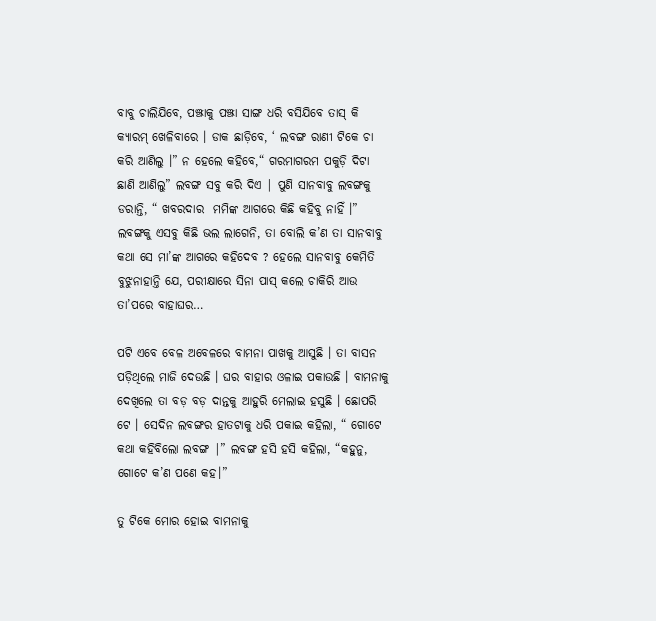ବାବୁ ଚାଲିଯିବେ, ପଞ୍ଝାକୁ ପଞ୍ଝା ସାଙ୍ଗ ଧରି ବସିଯିବେ ତାସ୍‌ କି କ୍ୟାରମ୍‌ ଖେଳିବାରେ । ଡାକ ଛାଡ଼ିବେ, ‘ ଲବଙ୍ଗ ରାଣୀ ଟିକେ ଚା କରି ଆଣିଲୁ ।” ନ ହେଲେ କହିବେ,“ ଗରମାଗରମ ପକୁଡ଼ି ଦିଟା ଛାଣି ଆଣିଲୁ” ଲବଙ୍ଗ ସବୁ କରି ଦିଏ | ପୁଣି ସାନବାବୁ ଲବଙ୍ଗକୁ ଡରାନ୍ତି, “ ଖବରଦାର ‌ ମମିଙ୍କ ଆଗରେ କିଛି କହିବୁ ନାହିଁ ।” ଲବଙ୍ଗକୁ ଏସବୁ କିଛି ଭଲ ଲାଗେନି, ତା ବୋଲି କ’ଣ ତା ସାନବାବୁ କଥା ସେ ମା’ଙ୍କ ଆଗରେ କହିଦେବ ? ହେଲେ ସାନବାବୁ କେମିତି ବୁଝୁନାହାନ୍ତି ଯେ, ପରୀକ୍ଷାରେ ସିନା ପାସ୍‌ କଲେ ଚାକିରି ଆଉ ତା’ପରେ ବାହାଘର…

ପଟି ଏବେ ବେଳ ଅବେଳରେ ବାମନା ପାଖକୁ ଆସୁଛି । ତା ବାସନ ପଡ଼ିଥିଲେ ମାଜି ଦେଉଛି । ଘର ବାହାର ଓଳାଇ ପକାଉଛି । ବାମନାକୁ ଦେଖିଲେ ତା ବଡ଼ ବଡ଼ ଦାନ୍ତକୁ ଆହୁରି ମେଲାଇ ହସୁଛି । ଛୋପରି ଟେ । ସେଦିନ ଲବଙ୍ଗର ହାତଟାକୁ ଧରି ପକାଇ କହିଲା, “ ଗୋଟେ କଥା କହିବିଲୋ ଲବଙ୍ଗ |” ଲବଙ୍ଗ ହସି ହସି କହିଲା, “କହୁନୁ, ଗୋଟେ କ’ଣ ପଣେ କହ।”

ତୁ ଟିକେ ମୋର ହୋଇ ବାମନାକୁ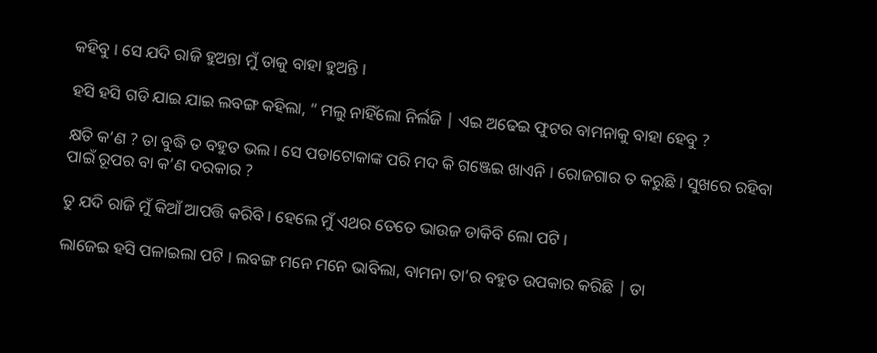କହିବୁ । ସେ ଯଦି ରାଜି ହୁଅନ୍ତା ମୁଁ ତାକୁ ବାହା ହୁଅନ୍ତି ।

ହସି ହସି ଗଡି ଯାଇ ଯାଇ ଲବଙ୍ଗ କହିଲା, “ ମଲୁ ନାହିଁଲୋ ନିର୍ଲଜି | ଏଇ ଅଢେଇ ଫୁଟର ବାମନାକୁ ବାହା ହେବୁ ?

କ୍ଷତି କ’ଣ ? ତା ବୁଦ୍ଧି ତ ବହୁତ ଭଲ । ସେ ପଡାଟୋକାଙ୍କ ପରି ମଦ କି ଗଞ୍ଜେଇ ଖାଏନି । ରୋଜଗାର ତ କରୁଛି । ସୁଖରେ ରହିବା ପାଇଁ ରୂପର ବା କ’ଣ ଦରକାର ?

ତୁ ଯଦି ରାଜି ମୁଁ କିଆଁ ଆପତ୍ତି କରିବି । ହେଲେ ମୁଁ ଏଥର ତେତେ ଭାଉଜ ଡାକିବି ଲୋ ପଟି ।

ଲାଜେଇ ହସି ପଳାଇଲା ପଟି । ଲବଙ୍ଗ ମନେ ମନେ ଭାବିଲା, ବାମନା ତା’ର ବହୁତ ଉପକାର କରିଛି | ତା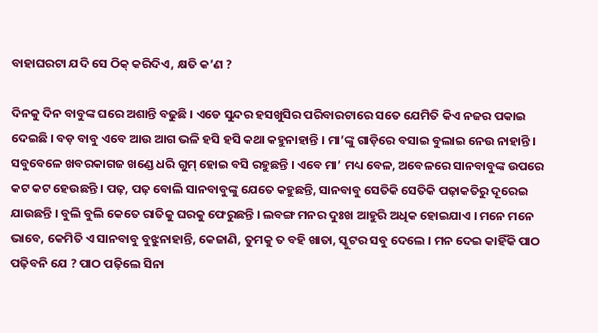ବାହାଘରଟା ଯଦି ସେ ଠିକ୍‌ କରିଦିଏ, କ୍ଷତି କ’ଣ ?

ଦିନକୁ ଦିନ ବାବୁଙ୍କ ଘରେ ଅଶାନ୍ତି ବଢୁଛି । ଏଡେ ସୁନ୍ଦର ହସଖୁସିର ପରିବାରଟାରେ ସତେ ଯେମିତି କିଏ ନଜର ପକାଇ ଦେଇଛି । ବଡ଼ ବାବୁ ଏବେ ଆଉ ଆଗ ଭଳି ହସି ହସି କଥା କହୁନାହାନ୍ତି । ମା’ଙ୍କୁ ଗାଡ଼ିରେ ବସାଇ ବୁଲାଇ ନେଉ ନାହାନ୍ତି । ସବୁବେଳେ ଖବରକାଗଜ ଖଣ୍ଡେ ଧରି ଗୁମ୍ ହୋଇ ବସି ରହୁଛନ୍ତି । ଏବେ ମା’ ମଧ୍ୟ ବେଳ, ଅବେଳରେ ସାନବାବୁଙ୍କ ଉପରେ କଟ କଟ ହେଉଛନ୍ତି । ପଢ଼, ପଢ଼ ବୋଲି ସାନବାବୁଙ୍କୁ ଯେତେ କହୁଛନ୍ତି, ସାନବାବୁ ସେତିକି ସେତିକି ପଢ଼ାକତିରୁ ଦୂରେଇ ଯାଉଛନ୍ତି । ବୁଲି ବୁଲି କେତେ ରାତିକୁ ଘରକୁ ଫେରୁଛନ୍ତି । ଲବଙ୍ଗ ମନର ଦୁଃଖ ଆହୁରି ଅଧିକ ହୋଇଯାଏ । ମନେ ମନେ ଭାବେ, କେମିତି ଏ ସାନବାବୁ ବୁଝୁନାହାନ୍ତି, କେଜାଣି, ତୁମକୁ ତ ବହି ଖାତା, ସ୍କୁଟର ସବୁ ଦେଲେ । ମନ ଦେଇ କାହିଁକି ପାଠ ପଢ଼ିବନି ଯେ ? ପାଠ ପଢ଼ିଲେ ସିନା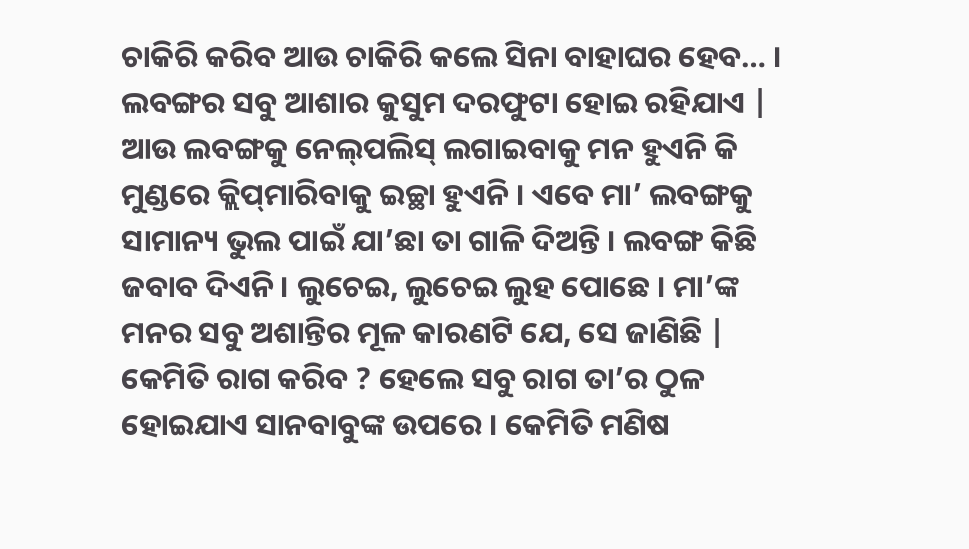ଚାକିରି କରିବ ଆଉ ଚାକିରି କଲେ ସିନା ବାହାଘର ହେବ… । ଲବଙ୍ଗର ସବୁ ଆଶାର କୁସୁମ ଦରଫୁଟା ହୋଇ ରହିଯାଏ | ଆଉ ଲବଙ୍ଗକୁ ନେଲ୍‌ପଲିସ୍‌ ଲଗାଇବାକୁ ମନ ହୁଏନି କି ମୁଣ୍ଡରେ କ୍ଲିପ୍‌ମାରିବାକୁ ଇଚ୍ଛା ହୁଏନି । ଏବେ ମା’ ଲବଙ୍ଗକୁ ସାମାନ୍ୟ ଭୁଲ ପାଇଁ ଯା’ଛା ତା ଗାଳି ଦିଅନ୍ତି । ଲବଙ୍ଗ କିଛି ଜବାବ ଦିଏନି । ଲୁଚେଇ, ଲୁଚେଇ ଲୁହ ପୋଛେ । ମା’ଙ୍କ ମନର ସବୁ ଅଶାନ୍ତିର ମୂଳ କାରଣଟି ଯେ, ସେ ଜାଣିଛି | କେମିତି ରାଗ କରିବ ? ହେଲେ ସବୁ ରାଗ ତା’ର ଠୁଳ ହୋଇଯାଏ ସାନବାବୁଙ୍କ ଉପରେ । କେମିତି ମଣିଷ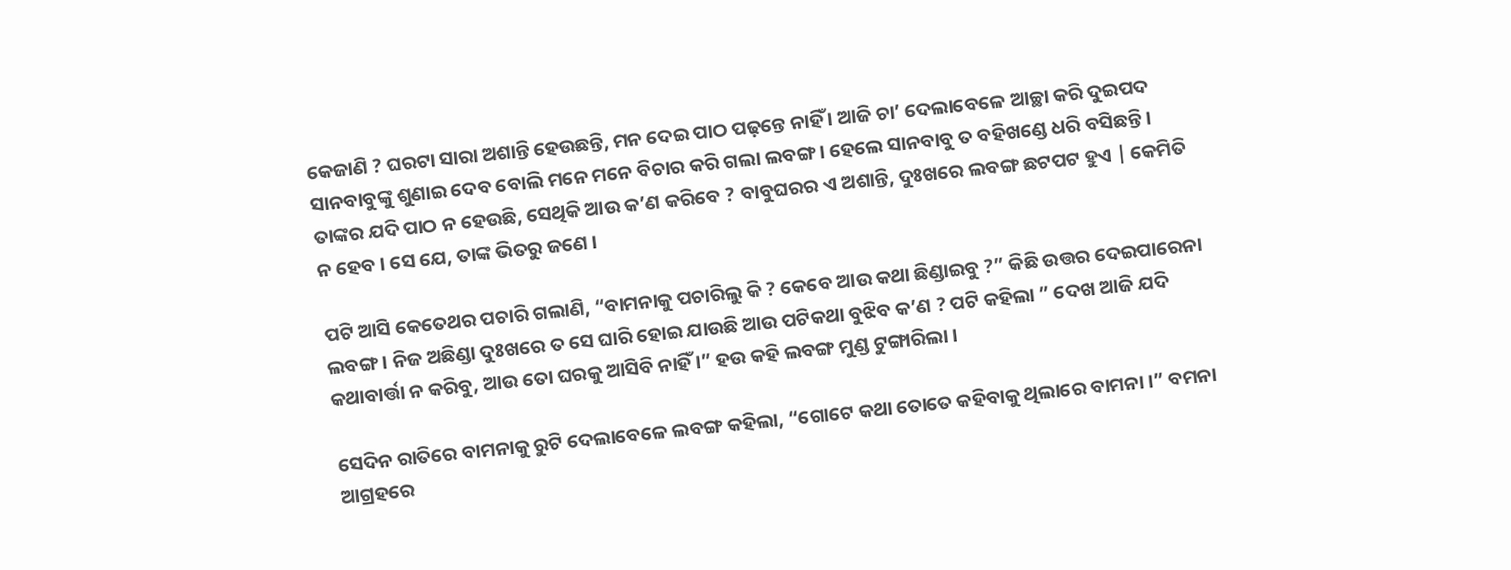କେଜାଣି ? ଘରଟା ସାରା ଅଶାନ୍ତି ହେଉଛନ୍ତି, ମନ ଦେଇ ପାଠ ପଢ଼ନ୍ତେ ନାହିଁ । ଆଜି ଚା’ ଦେଲାବେଳେ ଆଚ୍ଛା କରି ଦୁଇପଦ ସାନବାବୁଙ୍କୁ ଶୁଣାଇ ଦେବ ବୋଲି ମନେ ମନେ ବିଚାର କରି ଗଲା ଲବଙ୍ଗ । ହେଲେ ସାନବାବୁ ତ ବହିଖଣ୍ଡେ ଧରି ବସିଛନ୍ତି । ତାଙ୍କର ଯଦି ପାଠ ନ ହେଉଛି, ସେଥିକି ଆଉ କ’ଣ କରିବେ ? ବାବୁଘରର ଏ ଅଶାନ୍ତି, ଦୁଃଖରେ ଲବଙ୍ଗ ଛଟପଟ ହୁଏ | କେମିତି ନ ହେବ । ସେ ଯେ, ତାଙ୍କ ଭିତରୁ ଜଣେ ।

ପଟି ଆସି କେତେଥର ପଚାରି ଗଲାଣି, “ବାମନାକୁ ପଚାରିଲୁ କି ? କେବେ ଆଉ କଥା ଛିଣ୍ଡାଇବୁ ?” କିଛି ଉତ୍ତର ଦେଇପାରେନା ଲବଙ୍ଗ । ନିଜ ଅଛିଣ୍ଡା ଦୁଃଖରେ ତ ସେ ଘାରି ହୋଇ ଯାଉଛି ଆଉ ପଟିକଥା ବୁଝିବ କ’ଣ ? ପଟି କହିଲା ” ଦେଖ ଆଜି ଯଦି କଥାବାର୍ତ୍ତା ନ କରିବୁ, ଆଉ ତୋ ଘରକୁ ଆସିବି ନାହିଁ ।” ହଉ କହି ଲବଙ୍ଗ ମୁଣ୍ଡ ଟୁଙ୍ଗାରିଲା ।

ସେଦିନ ରାତିରେ ବାମନାକୁ ରୁଟି ଦେଲାବେଳେ ଲବଙ୍ଗ କହିଲା, “ଗୋଟେ କଥା ତୋତେ କହିବାକୁ ଥିଲାରେ ବାମନା ।” ବମନା ଆଗ୍ରହରେ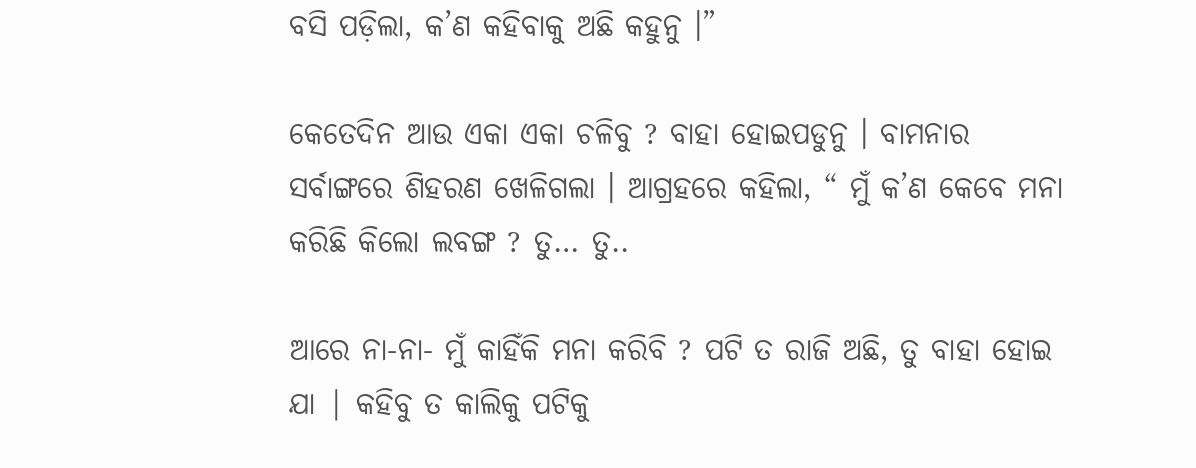ବସି ପଡ଼ିଲା, କ’ଣ କହିବାକୁ ଅଛି କହୁନୁ ।”

କେତେଦିନ ଆଉ ଏକା ଏକା ଚଳିବୁ ? ବାହା ହୋଇପଡୁନୁ । ବାମନାର ସର୍ବାଙ୍ଗରେ ଶିହରଣ ଖେଳିଗଲା । ଆଗ୍ରହରେ କହିଲା, “ ମୁଁ କ’ଣ କେବେ ମନା କରିଛି କିଲୋ ଲବଙ୍ଗ ? ତୁ… ତୁ..

ଆରେ ନା-ନା- ମୁଁ କାହିଁକି ମନା କରିବି ? ପଟି ତ ରାଜି ଅଛି, ତୁ ବାହା ହୋଇ ଯା | କହିବୁ ତ କାଲିକୁ ପଟିକୁ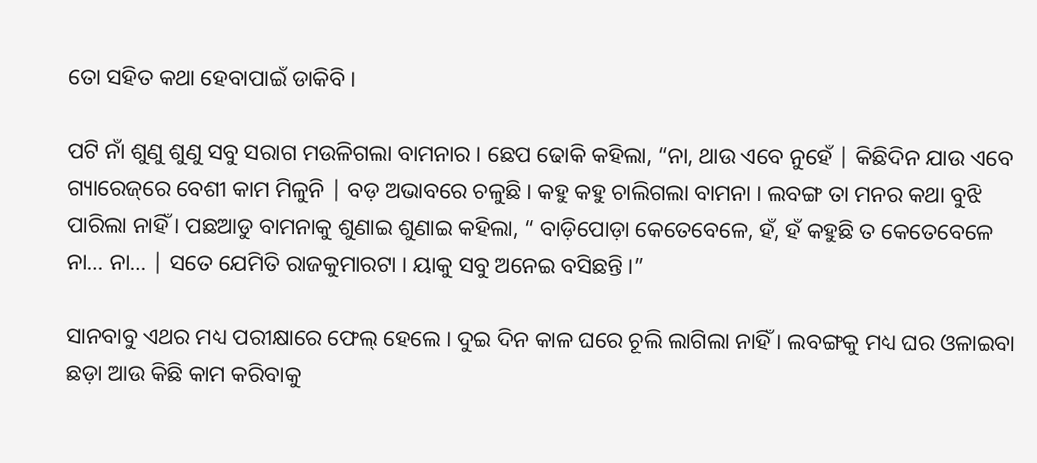ତୋ ସହିତ କଥା ହେବାପାଇଁ ଡାକିବି ।

ପଟି ନାଁ ଶୁଣୁ ଶୁଣୁ ସବୁ ସରାଗ ମଉଳିଗଲା ବାମନାର । ଛେପ ଢୋକି କହିଲା, “ନା, ଥାଉ ଏବେ ନୁହେଁ | କିଛିଦିନ ଯାଉ ଏବେ ଗ୍ୟାରେଜ୍‌ରେ ବେଶୀ କାମ ମିଳୁନି | ବଡ଼ ଅଭାବରେ ଚଳୁଛି । କହୁ କହୁ ଚାଲିଗଲା ବାମନା । ଲବଙ୍ଗ ତା ମନର କଥା ବୁଝି ପାରିଲା ନାହିଁ । ପଛଆଡୁ ବାମନାକୁ ଶୁଣାଇ ଶୁଣାଇ କହିଲା, “ ବାଡ଼ିପୋଡ଼ା କେତେବେଳେ, ହଁ, ହଁ କହୁଛି ତ କେତେବେଳେ ନା… ନା… | ସତେ ଯେମିତି ରାଜକୁମାରଟା । ୟାକୁ ସବୁ ଅନେଇ ବସିଛନ୍ତି ।”

ସାନବାବୁ ଏଥର ମଧ୍ୟ ପରୀକ୍ଷାରେ ଫେଲ୍‌ ହେଲେ । ଦୁଇ ଦିନ କାଳ ଘରେ ଚୂଲି ଲାଗିଲା ନାହିଁ । ଲବଙ୍ଗକୁ ମଧ୍ୟ ଘର ଓଳାଇବା ଛଡ଼ା ଆଉ କିଛି କାମ କରିବାକୁ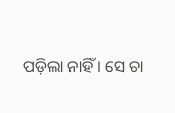ପଡ଼ିଲା ନାହିଁ । ସେ ଚା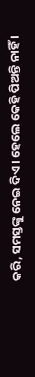କରି, ସମସ୍ତଙ୍କୁ ନେଇ ଦିଏ । ହେଲେ କେହି ପିଅନ୍ତି ନାହିଁ ।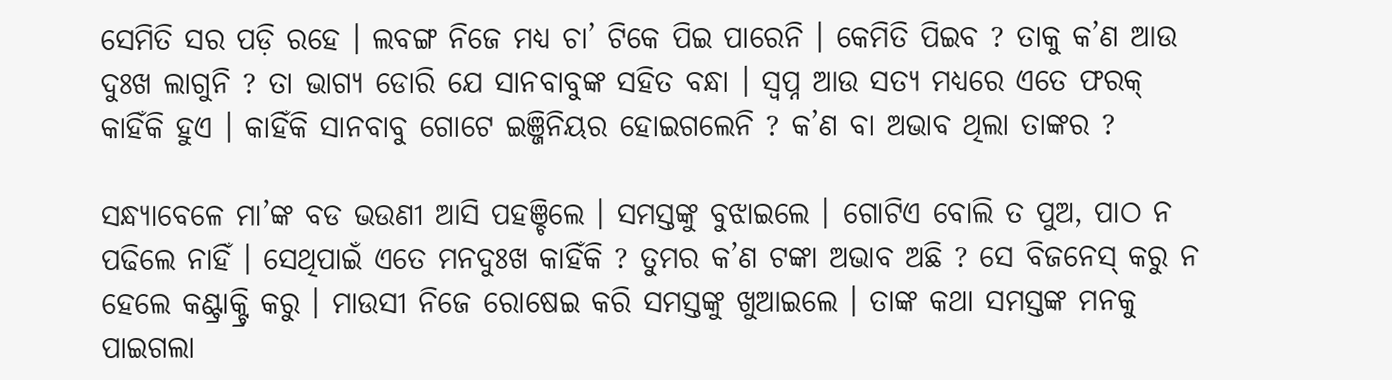ସେମିତି ସର ପଡ଼ି ରହେ । ଲବଙ୍ଗ ନିଜେ ମଧ୍ୟ ଚା’ ଟିକେ ପିଇ ପାରେନି । କେମିତି ପିଇବ ? ତାକୁ କ’ଣ ଆଉ ଦୁଃଖ ଲାଗୁନି ? ତା ଭାଗ୍ୟ ଡୋରି ଯେ ସାନବାବୁଙ୍କ ସହିତ ବନ୍ଧା । ସ୍ଵପ୍ନ ଆଉ ସତ୍ୟ ମଧ୍ୟରେ ଏତେ ଫରକ୍ କାହିଁକି ହୁଏ । କାହିଁକି ସାନବାବୁ ଗୋଟେ ଇଞ୍ଜିନିୟର ହୋଇଗଲେନି ? କ’ଣ ବା ଅଭାବ ଥିଲା ତାଙ୍କର ?

ସନ୍ଧ୍ୟାବେଳେ ମା’ଙ୍କ ବଡ ଭଉଣୀ ଆସି ପହଞ୍ଚିଲେ । ସମସ୍ତଙ୍କୁ ବୁଝାଇଲେ । ଗୋଟିଏ ବୋଲି ତ ପୁଅ, ପାଠ ନ ପଢିଲେ ନାହିଁ । ସେଥିପାଇଁ ଏତେ ମନଦୁଃଖ କାହିଁକି ? ତୁମର କ’ଣ ଟଙ୍କା ଅଭାବ ଅଛି ? ସେ ବିଜନେସ୍ କରୁ ନ ହେଲେ କଣ୍ଟ୍ରାକ୍ଟ୍ରି କରୁ । ମାଉସୀ ନିଜେ ରୋଷେଇ କରି ସମସ୍ତଙ୍କୁ ଖୁଆଇଲେ । ତାଙ୍କ କଥା ସମସ୍ତଙ୍କ ମନକୁ ପାଇଗଲା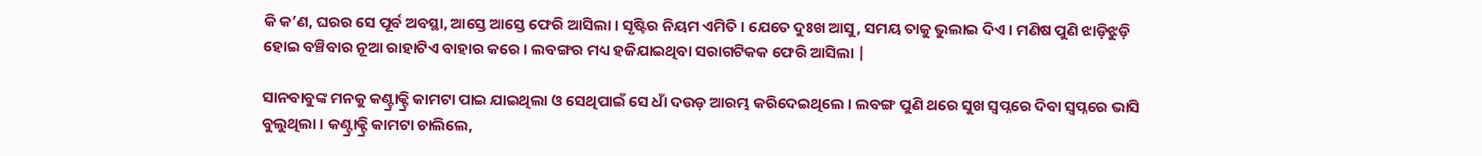କି କ’ଣ, ଘରର ସେ ପୂର୍ବ ଅବସ୍ଥା, ଆସ୍ତେ ଆସ୍ତେ ଫେରି ଆସିଲା । ସୃଷ୍ଟିର ନିୟମ ଏମିତି । ଯେତେ ଦୁଃଖ ଆସୁ, ସମୟ ତାକୁ ଭୁଲାଇ ଦିଏ । ମଣିଷ ପୁଣି ଝାଡ଼ିଝୁଡ଼ି ହୋଇ ବଞ୍ଚିବାର ନୂଆ ରାହାଟିଏ ବାହାର କରେ । ଲବଙ୍ଗର ମଧ୍ୟ ହଜିଯାଇଥିବା ସରାଗଟିକକ ଫେରି ଆସିଲା |

ସାନବାବୁଙ୍କ ମନକୁ କଣ୍ଟ୍ରାକ୍ଟ୍ରି କାମଟା ପାଇ ଯାଇଥିଲା ଓ ସେଥିପାଇଁ ସେ ଧାଁ ଦଉଡ଼ ଆରମ୍ଭ କରିଦେଇଥିଲେ । ଲବଙ୍ଗ ପୁଣି ଥରେ ସୁଖ ସ୍ଵପ୍ନରେ ଦିବା ସ୍ଵପ୍ନରେ ଭାସି ବୁଲୁଥିଲା । କଣ୍ଟ୍ରାକ୍ଟ୍ରି କାମଟା ଚାଲିଲେ,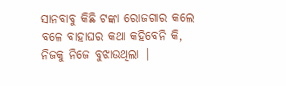ସାନବାବୁ କିଛି ଟଙ୍କା ରୋଜଗାର କଲେ ବଳେ ବାହାଘର କଥା କହିବେନି କି, ନିଜକୁ ନିଜେ ବୁଝାଉଥିଲା |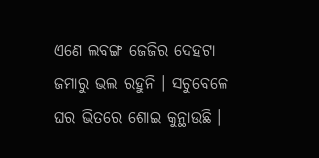ଏଣେ ଲବଙ୍ଗ ଜେଜିର ଦେହଟା ଜମାରୁ ଭଲ ରହୁନି । ସଚୁବେଳେ ଘର ଭିତରେ ଶୋଇ କୁନ୍ଥାଉଛି ।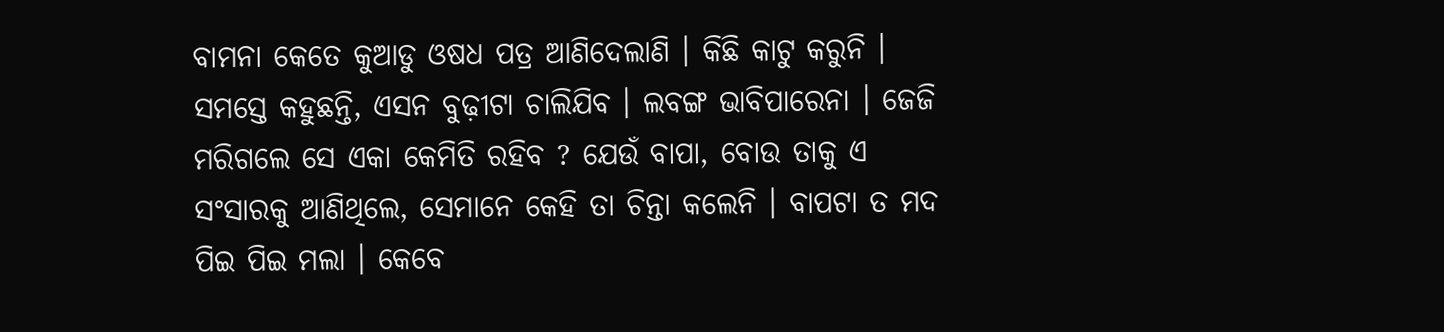ବାମନା କେତେ କୁଆଡୁ ଓଷଧ ପତ୍ର ଆଣିଦେଲାଣି । କିଛି କାଟୁ କରୁନି । ସମସ୍ତେ କହୁଛନ୍ତି, ଏସନ ବୁଢ଼ୀଟା ଚାଲିଯିବ । ଲବଙ୍ଗ ଭାବିପାରେନା । ଜେଜି ମରିଗଲେ ସେ ଏକା କେମିତି ରହିବ ? ଯେଉଁ ବାପା, ବୋଉ ତାକୁ ଏ ସଂସାରକୁ ଆଣିଥିଲେ, ସେମାନେ କେହି ତା ଚିନ୍ତା କଲେନି । ବାପଟା ତ ମଦ ପିଇ ପିଇ ମଲା । କେବେ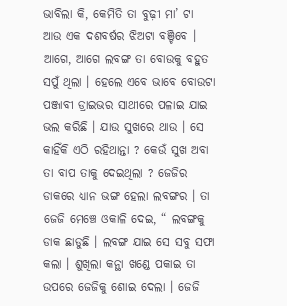ଭାବିଲା କି, କେମିତି ତା ବୁଢ଼ୀ ମା’ ଟା ଆଉ ଏକ ଦଶବର୍ଷର ଝିଅଟା ବଞ୍ଚିବେ । ଆଗେ, ଆଗେ ଲବଙ୍ଗ ତା ବୋଉକୁ ବହୁତ ସପୁଁ ଥିଲା । ହେଲେ ଏବେ ଭାବେ ବୋଉଟା ପଞ୍ଜାବୀ ଡ୍ରାଇଭର ସାଥୀରେ ପଳାଇ ଯାଇ ଭଲ କରିଛି । ଯାଉ ସୁଖରେ ଥାଉ । ସେ କାହିଁକି ଏଠି ରହିଥାନ୍ତା ? କେଉଁ ସୁଖ ଅବା ତା ବାପ ତାକୁ ଦେଇଥିଲା ? ଜେଜିର ଡାକରେ ଧ୍ୟାନ ଭଙ୍ଗ ହେଲା ଲବଙ୍ଗର । ତା ଜେଜି ମେଞ୍ଚେ ଓକାଳି ଦେଇ, “ ଲବଙ୍ଗକୁ ଡାକ ଛାଡୁଛି । ଲବଙ୍ଗ ଯାଇ ସେ ସବୁ ସଫା କଲା । ଶୁଖିଲା କନ୍ଥା ଖଣ୍ଡେ ପକାଇ ତା ଉପରେ ଜେଜିକୁ ଶୋଇ ଦେଲା । ଜେଜି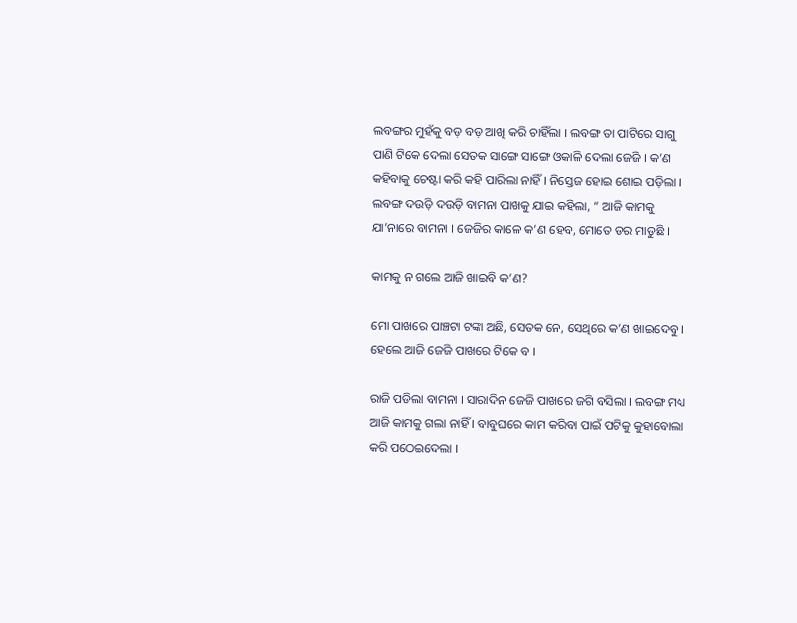ଲବଙ୍ଗର ମୁହଁକୁ ବଡ଼ ବଡ଼ ଆଖି କରି ଚାହିଁଲା । ଲବଙ୍ଗ ତା ପାଟିରେ ସାଗୁ ପାଣି ଟିକେ ଦେଲା ସେତକ ସାଙ୍ଗେ ସାଙ୍ଗେ ଓକାଳି ଦେଲା ଜେଜି । କ’ଣ କହିବାକୁ ଚେଷ୍ଟା କରି କହି ପାରିଲା ନାହିଁ । ନିସ୍ତେଜ ହୋଇ ଶୋଇ ପଡ଼ିଲା । ଲବଙ୍ଗ ଦଉଡ଼ି ଦଉଡ଼ି ବାମନା ପାଖକୁ ଯାଇ କହିଲା, “ ଆଜି କାମକୁ ଯା’ନାରେ ବାମନା । ଜେଜିର କାଳେ କ’ଣ ହେବ, ମୋତେ ଡର ମାଡୁଛି ।

କାମକୁ ନ ଗଲେ ଆଜି ଖାଇବି କ’ଣ?

ମୋ ପାଖରେ ପାଞ୍ଚଟା ଟଙ୍କା ଅଛି, ସେତକ ନେ, ସେଥିରେ କ’ଣ ଖାଇଦେବୁ । ହେଲେ ଆଜି ଜେଜି ପାଖରେ ଟିକେ ବ ।

ରାଜି ପଡିଲା ବାମନା । ସାରାଦିନ ଜେଜି ପାଖରେ ଜଗି ବସିଲା । ଲବଙ୍ଗ ମଧ୍ୟ ଆଜି କାମକୁ ଗଲା ନାହିଁ । ବାବୁଘରେ କାମ କରିବା ପାଇଁ ପଟିକୁ କୁହାବୋଲା କରି ପଠେଇଦେଲା ।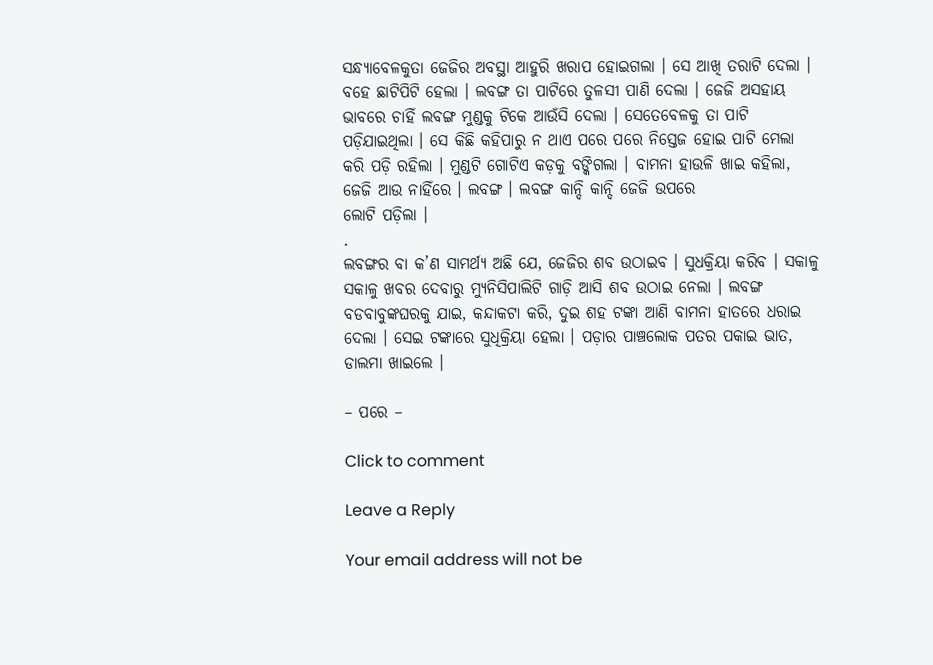ସନ୍ଧ୍ୟାବେଳକୁତା ଜେଜିର ଅବସ୍ଥା ଆହୁରି ଖରାପ ହୋଇଗଲା । ସେ ଆଖି ତରାଟି ଦେଲା । ବହେ ଛାଟିପିଟି ହେଲା । ଲବଙ୍ଗ ତା ପାଟିରେ ତୁଳସୀ ପାଣି ଦେଲା । ଜେଜି ଅସହାୟ ଭାବରେ ଚାହିଁ ଲବଙ୍ଗ ମୁଣ୍ଡକୁ ଟିକେ ଆଉଁସି ଦେଲା । ସେତେବେଳକୁ ତା ପାଟି ପଡ଼ିଯାଇଥିଲା । ସେ କିଛି କହିପାରୁ ନ ଥାଏ ପରେ ପରେ ନିସ୍ତେଜ ହୋଇ ପାଟି ମେଲା କରି ପଡ଼ି ରହିଲା । ମୁଣ୍ଡଟି ଗୋଟିଏ କଡ଼କୁ ବଙ୍କିଗଲା । ବାମନା ହାଉଳି ଖାଇ କହିଲା, ଜେଜି ଆଉ ନାହିଁରେ । ଲବଙ୍ଗ । ଲବଙ୍ଗ କାନ୍ଦି କାନ୍ଦି ଜେଜି ଉପରେ
ଲୋଟି ପଡ଼ିଲା ।
.
ଲବଙ୍ଗର ବା କ’ଣ ସାମର୍ଥ୍ୟ ଅଛି ଯେ, ଜେଜିର ଶବ ଉଠାଇବ । ସୁଧକ୍ରିୟା କରିବ । ସକାଳୁ ସକାଳୁ ଖବର ଦେବାରୁ ମ୍ୟୁନିସିପାଲିଟି ଗାଡ଼ି ଆସି ଶବ ଉଠାଇ ନେଲା । ଲବଙ୍ଗ ବଡବାବୁଙ୍କଘରକୁ ଯାଇ, କନ୍ଦାକଟା କରି, ଦୁଇ ଶହ ଟଙ୍କା ଆଣି ବାମନା ହାତରେ ଧରାଇ ଦେଲା । ସେଇ ଟଙ୍କାରେ ସୁଧିକ୍ରିୟା ହେଲା । ପଡ଼ାର ପାଞ୍ଚଲୋକ ପତର ପକାଇ ଭାତ, ଡାଲମା ଖାଇଲେ ।

– ପରେ –

Click to comment

Leave a Reply

Your email address will not be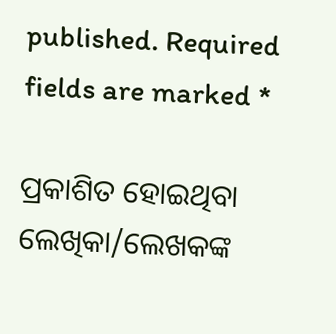published. Required fields are marked *

ପ୍ରକାଶିତ ହୋଇଥିବା ଲେଖିକା/ଲେଖକଙ୍କ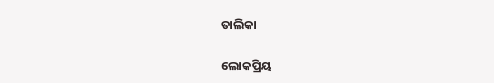ତାଲିକା

ଲୋକପ୍ରିୟ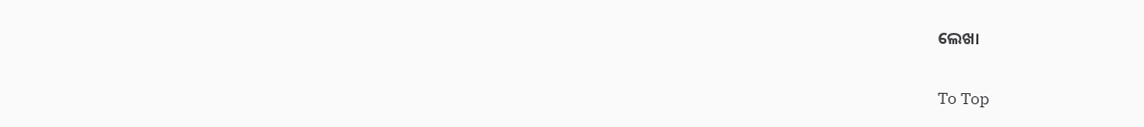ଲେଖା

To Top